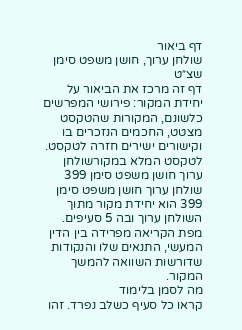דף ביאור
שולחן ערוך, חושן משפט סימן שצ״ט
דף זה מרכז את הביאור על יחידת המקור: פירושי המפרשים כלשונם, המקורות שהטקסט מצטט, החכמים הנזכרים בו וקישורים ישירים חזרה לטקסט.
לטקסט המלא במקורשולחן ערוך חושן משפט סימן 399
שולחן ערוך חושן משפט סימן 399 הוא יחידת מקור מתוך השולחן ערוך ובה 5 סעיפים. מפת הקריאה מפרידה בין הדין המעשי, התנאים שלו והנקודות שדורשות השוואה להמשך המקור.
מה לסמן בלימוד
קראו כל סעיף כשלב נפרד. זהו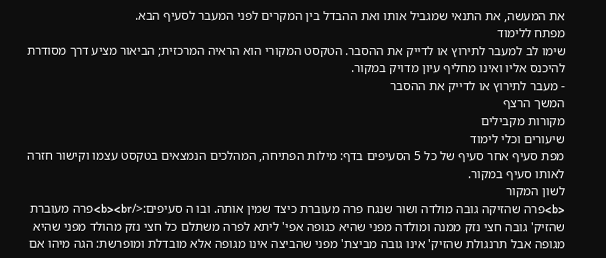את המעשה, את התנאי שמגביל אותו ואת ההבדל בין המקרים לפני המעבר לסעיף הבא.
מפתח ללימוד
שימו לב למעבר לתירוץ או לדייק את ההסבר. הטקסט המקורי הוא הראיה המרכזית; הביאור מציע דרך מסודרת להיכנס אליו ואינו מחליף עיון מדויק במקור.
- מעבר לתירוץ או לדייק את ההסבר
המשך הרצף
מקורות מקבילים
שיעורים וכלי לימוד
מפת סעיף אחר סעיף של כל 5 הסעיפים בדף: מילות הפתיחה, המהלכים הנמצאים בטקסט עצמו וקישור חזרה לאותו סעיף במקור.
לשון המקור
<b>פרה שהזיקה גובה מולדה ושור שנגח פרה מעוברת כיצד שמין אותה. ובו ה סעיפים:</b><br>פרה מעוברת שהזיק' גובה חצי נזק ממנה ומולדה מפני שהיא כגופה אפי' ליתא לפרה משתלם כל חצי נזק מהולד מפני שהיא מגופה אבל תרנגולת שהזיק' אינו גובה מביצת' מפני שהביצה אינו מגופה אלא מובדלת ומופרשת: הגה מיהו אם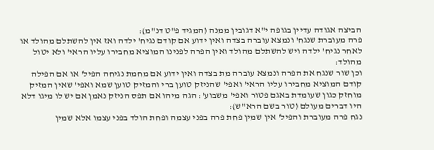הביצה אגודה עדיין בגופה י"א דגובין ממנה (המגיד פ"ט דנ"מ):
פרה מעוברת שנגח' ונמצא עוברה בצדה ואין ידוע אם קודם נגיח' ילדה ואז אין להשתלם מהולד או לאחר נגיח' ילדה ויש להשתלם מהולד ואין הפרה לפנינו המוציא מחבירו עליו הראי' ולא יטול מהולד:
וכן שור שנגח את הפרה ונמצא עוברה מת בצדה ואין ידוע אם מחמת נגיחה הפיל' או אם הפילה קודם המוציא מחבירו עליו הראי' ואפי' שהניזק טוען ברי והמזיק טוען שמא ואפי' שאין המזיק מוחזק כגון שעומדת באגם פטור ואפי' משבוע': הגה מיהו אם תפס הניזק נאמן אם יש לו מיגו דלא היו דברים מעולם (טור בשם הרא"ש):
נגח פרה מעוברת והפיל' אין שמין פחת פרה בפני עצמה ופחת הולד בפני עצמו אלא שמין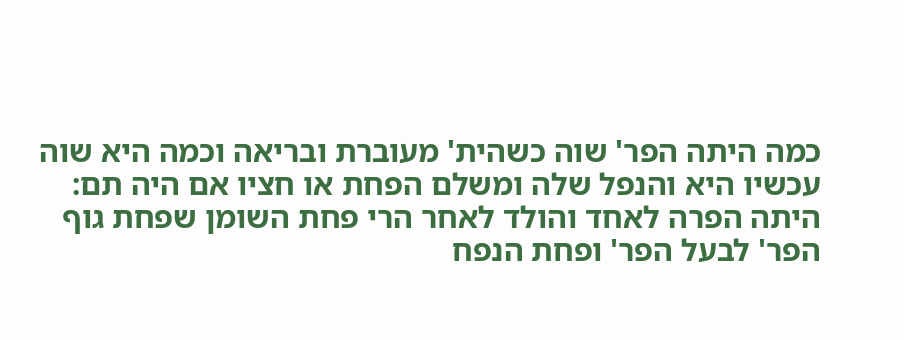כמה היתה הפר' שוה כשהית' מעוברת ובריאה וכמה היא שוה עכשיו היא והנפל שלה ומשלם הפחת או חציו אם היה תם:
היתה הפרה לאחד והולד לאחר הרי פחת השומן שפחת גוף הפר' לבעל הפר' ופחת הנפח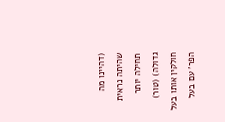(דהיינו מה שהיתה נראית תחילה יותר גדולה) (טור) חולקין אותו בעל הפר' עם בעל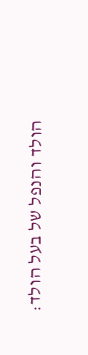הולד והנפל של בעל הולד: